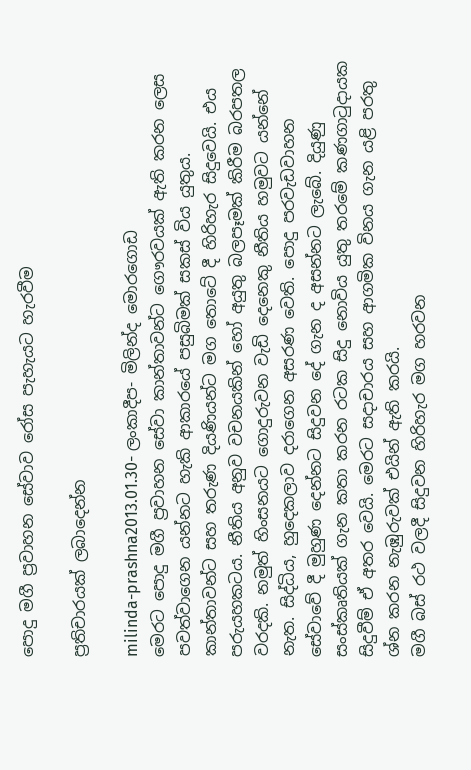පොදු මගී ප්‍රවාහන සේවාව රෝස පැහැයට හැරවීම

ප්‍රතිචාරයක් ලබාදෙන්න

milinda-prashna2013.01.30- ලංකාදීප- මිලින්ද මොරගොඩ
මෙරට පොදු මගී ප්‍රවාහන සේවා කාන්තාවන්ට ගෞරවයක් ඇති කරන ලෙස පවත්වාගෙන යන්නට හැකි ආකාරයේ පසුබිමක් සකස් විය යුතුය. කාන්තාවන්ට සහ තරුණ දියණියන්ට මග තොටේ දී හිරිහැර සිදුවෙයි. එය පරුයහකටය. නීතිය අනුව වචනයකින් හෝ අයුතු බලපෑමක් කිරීම බරපතල වරදකි. නමුත් හිංසනයට ගොදුරුවන වැඩි දෙනෙකු නීතිය හමුවට යන්නේ නැත. සිද්ධිය, හුදෙකලාව දරාගෙන අසරණ වෙති. පොදු පරවැඩවාහන සේවාවේ දී මුහුණ දෙන්නට සිදුවන දේ ගැන ද අසන්නට ලැබේ. දියුණු සංස්කෘතියක් ගැන කතා කරන රටක සිදු නොවිය යුතු තරමේ කණගාටුදායක සිදුවීම් ඒ අතර වෙයි. මෙරට සදාචාරය සහ ආගමික විනය ගැන යළි පරතු ශ්න කරන නැඹුරුවක් එයින් ඇති කරයි.
මගී බස් රථ වලදී සිදුවන හිරිහැර මග හරවන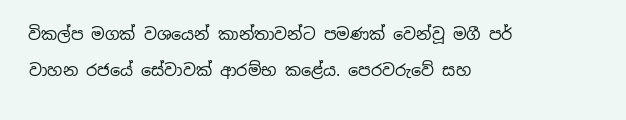විකල්ප මගක් වශයෙන් කාන්තාවන්ට පමණක් වෙන්වූ මගී පර් වාහන රජයේ සේවාවක් ආරම්භ කළේය. පෙරවරුවේ සහ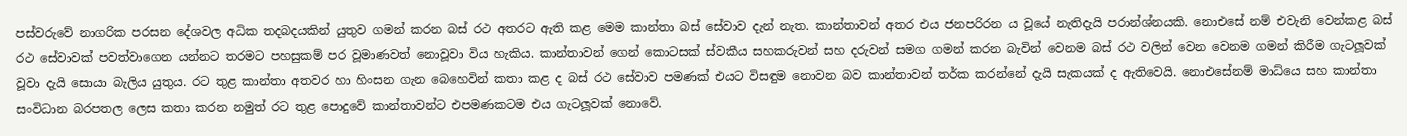පස්වරුවේ නාගරික පරසන දේශවල අධික තදබදයකින් යුතුව ගමන් කරන බස් රථ අතරට ඇති කළ මෙම කාන්තා බස් සේවාව දැන් නැත. කාන්තාවන් අතර එය ජනපරිරන ය වූයේ නැතිදැයි පරාන්ශ්නයකි. නොඑසේ නම් එවැනි වෙන්කළ බස් රථ සේවාවක් පවත්වාගෙන යන්නට තරමට පහසුකම් පර වූමාණවත් නොවූවා විය හැකිය. කාන්තාවන් ගෙන් කොටසක් ස්වකීය සහකරුවන් සහ දරුවන් සමග ගමන් කරන බැවින් වෙනම බස් රථ වලින් වෙන වෙනම ගමන් කිරීම ගැටලූවක් වූවා දැයි සොයා බැලිය යුතුය. රට තුළ කාන්තා අතවර හා හිංසන ගැන බෙහෙවින් කතා කළ ද බස් රථ සේවාව පමණක් එයට විසඳුම නොවන බව කාන්තාවන් තර්ක කරන්නේ දැයි සැකයක් ද ඇතිවෙයි. නොඑසේනම් මාධ්යෙ සහ කාන්තා සංවිධාන බරපතල ලෙස කතා කරන නමුත් රට තුළ පොදුවේ කාන්තාවන්ට එපමණකටම එය ගැටලූවක් නොවේ.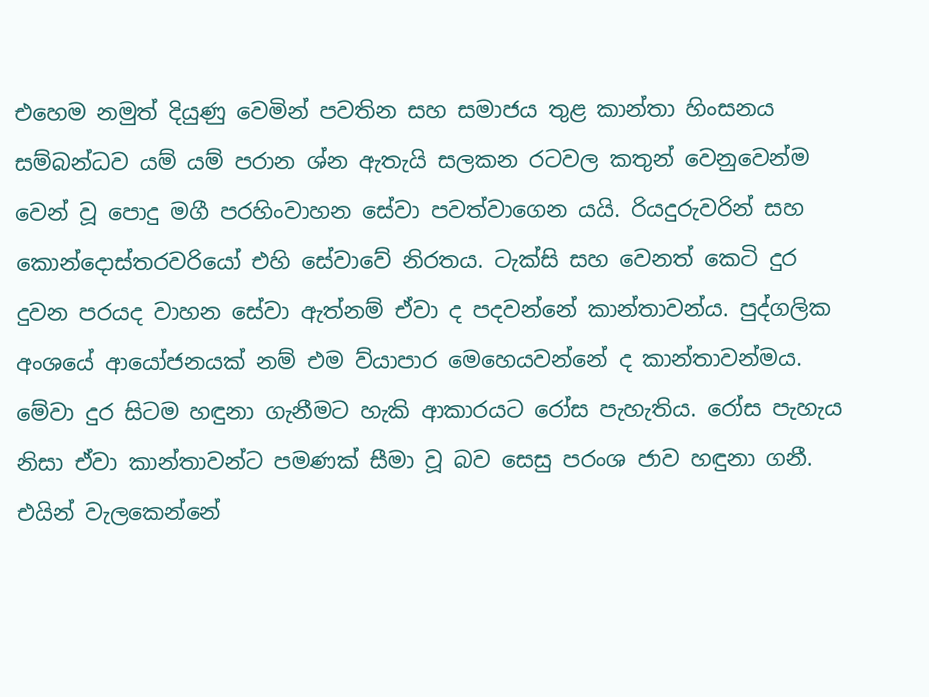එහෙම නමුත් දියුණු වෙමින් පවතින සහ සමාජය තුළ කාන්තා හිංසනය සම්බන්ධව යම් යම් පරාන ශ්න ඇතැයි සලකන රටවල කතුන් වෙනුවෙන්ම වෙන් වූ පොදු මගී පරහිංවාහන සේවා පවත්වාගෙන යයි. රියදුරුවරින් සහ කොන්දොස්තරවරියෝ එහි සේවාවේ නිරතය. ටැක්සි සහ වෙනත් කෙටි දුර දුවන පරයද වාහන සේවා ඇත්නම් ඒවා ද පදවන්නේ කාන්තාවන්ය. පුද්ගලික අංශයේ ආයෝජනයක් නම් එම ව්යා‍පාර මෙහෙයවන්නේ ද කාන්තාවන්මය. මේවා දුර සිටම හඳුනා ගැනීමට හැකි ආකාරයට රෝස පැහැතිය. රෝස පැහැය නිසා ඒවා කාන්තාවන්ට පමණක් සීමා වූ බව සෙසු පරංශ ජාව හඳුනා ගනී. එයින් වැලකෙන්නේ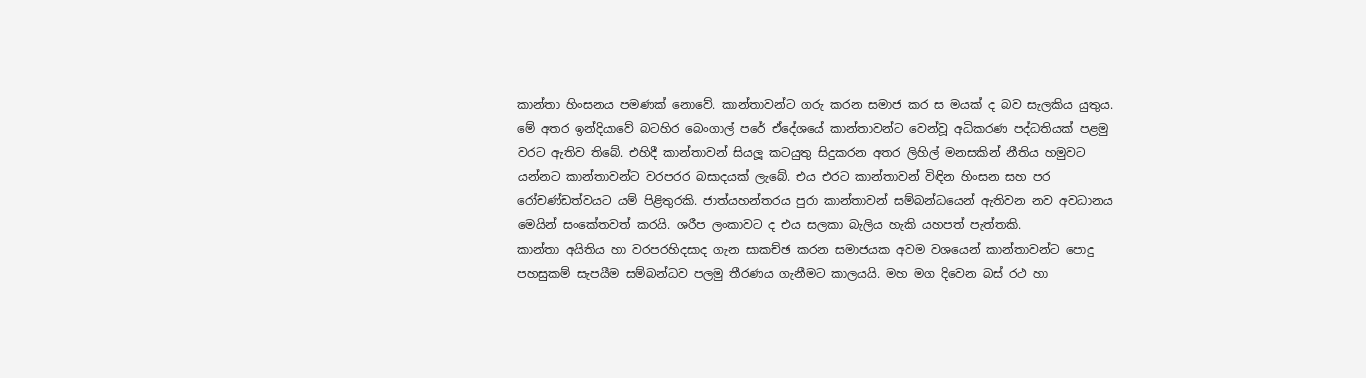කාන්තා හිංසනය පමණක් නොවේ. කාන්තාවන්ට ගරු කරන සමාජ කර ස මයක් ද බව සැලකිය යුතුය.
මේ අතර ඉන්දියාවේ බටහිර බෙංගාල් පරේ ඒදේශයේ කාන්තාවන්ට වෙන්වූ අධිකරණ පද්ධතියක් පළමු වරට ඇතිව තිබේ. එහිදී කාන්තාවන් සියලූ කටයුතු සිදුකරන අතර ලිහිල් මනසකින් නීතිය හමුවට යන්නට කාන්තාවන්ට වරපරර බසාදයක් ලැබේ. එය එරට කාන්තාවන් විඳින හිංසන සහ පර රෝචණ්ඩත්වයට යම් පිළිතුරකි. ජාත්යහන්තරය පුරා කාන්තාවන් සම්බන්ධයෙන් ඇතිවන නව අවධානය මෙයින් සංකේතවත් කරයි. ශරීප ලංකාවට ද එය සලකා බැලිය හැකි යහපත් පැත්තකි.
කාන්තා අයිතිය හා වරපරහිදසාද ගැන සාකච්ඡ කරන සමාජයක අවම වශයෙන් කාන්තාවන්ට පොදු පහසුකම් සැපයීම සම්බන්ධව පලමු තීරණය ගැනීමට කාලයයි. මහ මග දිවෙන බස් රථ හා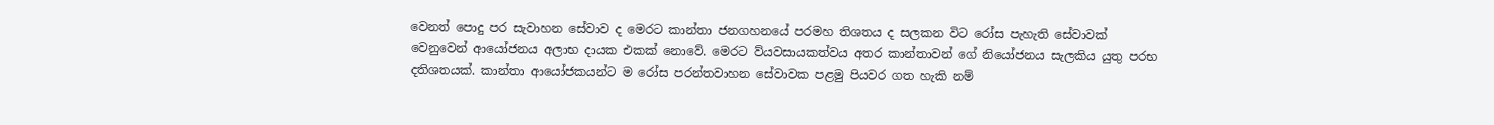වෙනත් පොදු පර සැවාහන සේවාව ද මෙරට කාන්තා ජනගහනයේ පරමහ තිශතය ද සලකන විට රෝස පැහැති සේවාවක් වෙනුවෙන් ආයෝජනය අලාභ දායක එකක් නොවේ. මෙරට ව්ය‍වසායකත්වය අතර කාන්තාවන් ගේ නියෝජනය සැලකිය යුතු පරභ දතිශතයක්. කාන්තා ආයෝජකයන්ට ම රෝස පරන්තවාහන සේවාවක පළමු පියවර ගත හැකි නම්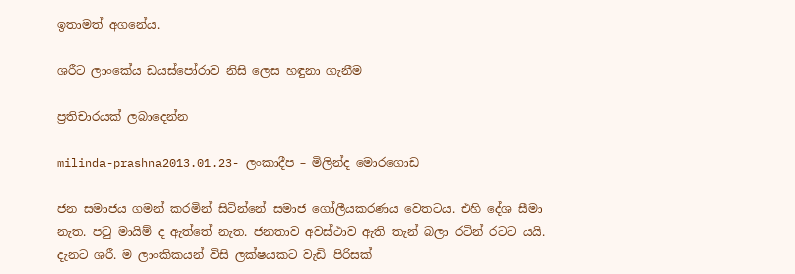ඉතාමත් අගනේය.

ශරීට ලාංකේය ඩයස්පෝරාව නිසි ලෙස හඳුනා ගැනීම

ප්‍රතිචාරයක් ලබාදෙන්න

milinda-prashna2013.01.23- ලංකාදීප – මිලින්ද මොරගොඩ

ජන සමාජය ගමන් කරමින් සිටින්නේ සමාජ ගෝලීයකරණය වෙතටය. එහි දේශ සීමා නැත. පටු මායිම් ද ඇත්තේ නැත. ජනතාව අවස්ථාව ඇති තැන් බලා රටින් රටට යයි. දැනට ශරී. ම ලාංකිකයන් විසි ලක්ෂයකට වැඩි පිරිසක්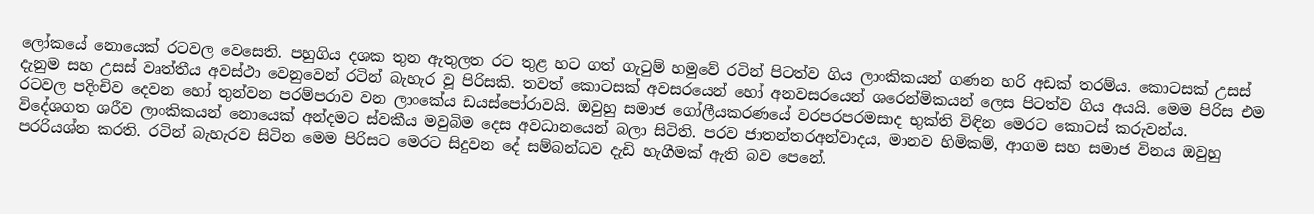ලෝකයේ නොයෙක් රටවල වෙසෙති. පහුගිය දශක තුන ඇතුලත රට තුළ හට ගත් ගැටුම් හමුවේ රටින් පිටත්ව ගිය ලාංකිකයන් ගණන හරි අඩක් තරම්ය. කොටසක් උසස් දැනුම සහ උසස් වෘත්තීය අවස්ථා වෙනුවෙන් රටින් බැහැර වූ පිරිසකි. තවත් කොටසක් අවසරයෙන් හෝ අනවසරයෙන් ශරෙන්මිකයන් ලෙස පිටත්ව ගිය අයයි. මෙම පිරිස එම රටවල පදිංචිව දෙවන හෝ තුන්වන පරම්පරාව වන ලාංකේය ඩයස්පෝරාවයි. ඔවුහු සමාජ ගෝලීයකරණයේ වරපරපරමසාද භුක්ති විඳින මෙරට කොටස් කරුවන්ය.
විදේශගත ශරීව ලාංකිකයන් නොයෙක් අන්දමට ස්වකීය මවුබිම දෙස අවධානයෙන් බලා සිටිති. පරව ජාතන්තරඅන්වාදය, මානව හිමිකම්, ආගම සහ සමාජ විනය ඔවුහු පරරියශ්න කරති. රටින් බැහැරව සිටින මෙම පිරිසට මෙරට සිදුවන දේ සම්බන්ධව දැඩි හැගීමක් ඇති බව පෙනේ.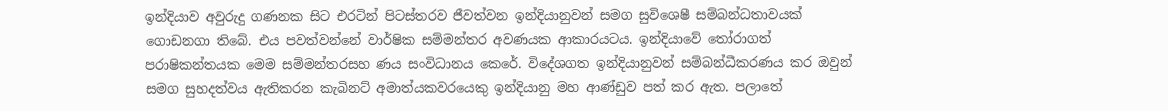ඉන්දියාව අවුරුදු ගණනක සිට එරටින් පිටස්තරව ජීවත්වන ඉන්දියානුවන් සමග සුවිශෙෂී සම්බන්ධතාවයක් ගොඩනගා තිබේ. එය පවත්වන්නේ වාර්ෂික සම්මන්තර අවණයක ආකාරයටය. ඉන්දියාවේ තෝරාගත් පරාෂිකන්තයක මෙම සම්මන්තරසහ ණය සංවිධානය කෙරේ. විදේශගත ඉන්දියානුවන් සම්බන්ධීකරණය කර ඔවුන් සමග සුහදත්වය ඇතිකරන කැබිනට් අමාත්යකවරයෙකු ඉන්දියානු මහ ආණ්ඩුව පත් කර ඇත. පලාතේ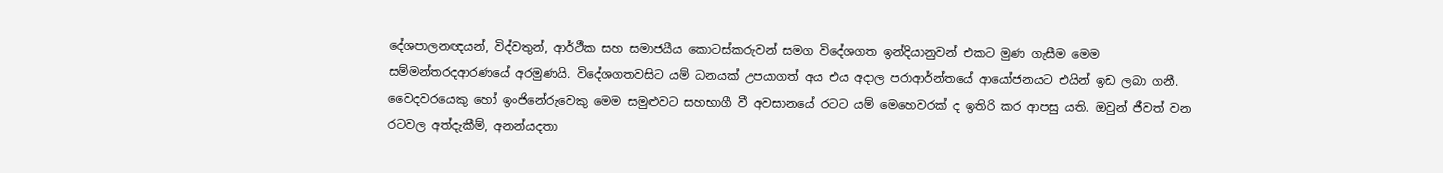දේශපාලනඥයන්, විද්වතුන්, ආර්ථීක සහ සමාජයීය කොටස්කරුවන් සමග විදේශගත ඉන්දියානුවන් එකට මුණ ගැසීම මෙම සම්මන්තරදආරණයේ අරමුණයි. විදේශගතවසිට යම් ධනයක් උපයාගත් අය එය අදාල පරාආර්න්තයේ ආයෝජනයට එයින් ඉඩ ලබා ගනී. වෛදවරයෙකු හෝ ඉංජිනේරුවෙකු මෙම සමුළුවට සහභාගී වී අවසානයේ රටට යම් මෙහෙවරක් ද ඉතිරි කර ආපසු යති. ඔවුන් ජීවත් වන රටවල අත්දැකීම්, අනන්යදතා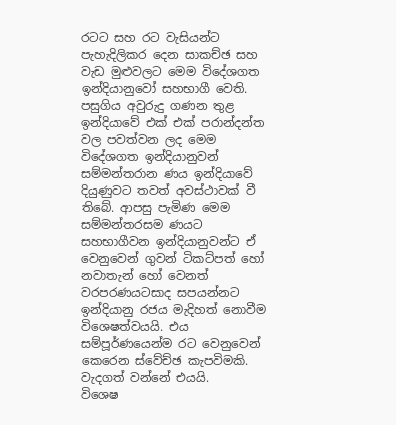රටට සහ රට වැසියන්ට පැහැදිලිකර දෙන සාකච්ඡ සහ වැඩ මුළුවලට මෙම විදේශගත ඉන්දියානුවෝ සහභාගී වෙති. පසුගිය අවුරුදු ගණන තුළ ඉන්දියාවේ එක් එක් පරාන්දන්ත වල පවත්වන ලද මෙම විදේශගත ඉන්දියානුවන් සම්මන්තරාන ණය ඉන්දියාවේ දියුණුවට තවත් අවස්ථාවක් වී තිබේ. ආපසු පැමිණ මෙම සම්මන්තරසම ණයට සහභාගීවන ඉන්දියානුවන්ට ඒ වෙනුවෙන් ගුවන් ටිකට්පත් හෝ නවාතැන් හෝ වෙනත් වරපරණයටසාද සපයන්නට ඉන්දියානු රජය මැදිහත් නොවීම විශෙෂත්වයයි. එය සම්පූර්ණයෙන්ම රට වෙනුවෙන් කෙරෙන ස්වේච්ඡ කැපවිමකි. වැදගත් වන්නේ එයයි.
විශෙෂ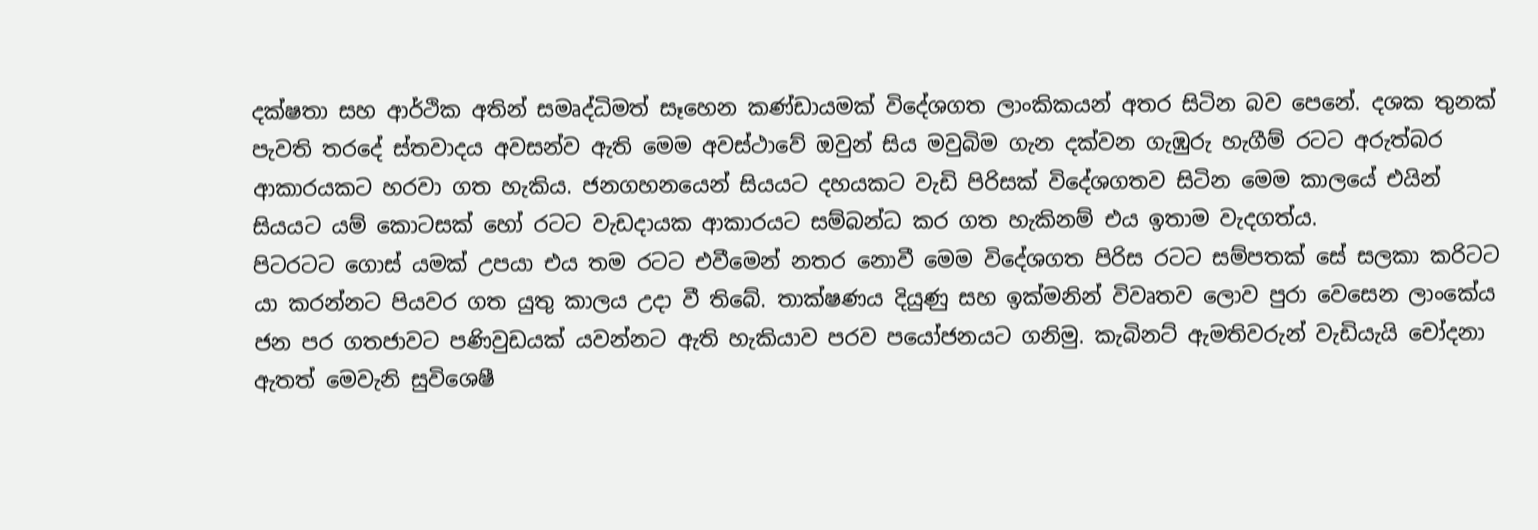දක්ෂතා සහ ආර්ථික අතින් සමෘද්ධිමත් සෑහෙන කණ්ඩායමක් විදේශගත ලාංකිකයන් අතර සිටින බව පෙනේ. දශක තුනක් පැවති තරදේ ස්තවාදය අවසන්ව ඇති මෙම අවස්ථාවේ ඔවුන් සිය මවුබිම ගැන දක්වන ගැඹුරු හැගීම් රටට අරුත්බර ආකාරයකට හරවා ගත හැකිය. ජනගහනයෙන් සියයට දහයකට වැඩි පිරිසක් විදේශගතව සිටින මෙම කාලයේ එයින් සියයට යම් කොටසක් හෝ රටට වැඩදායක ආකාරයට සම්බන්ධ කර ගත හැකිනම් එය ඉතාම වැදගත්ය.
පිටරටට ගොස් යමක් උපයා එය තම රටට එවීමෙන් නතර නොවී මෙම විදේශගත පිරිස රටට සම්පතක් සේ සලකා කරිටට යා කරන්නට පියවර ගත යුතු කාලය උදා වී තිබේ. තාක්ෂණය දියුණු සහ ඉක්මනින් විවෘතව ලොව පුරා වෙසෙන ලාංකේය ජන පර ගතජාවට පණිවුඩයක් යවන්නට ඇති හැකියාව පරව පයෝජනයට ගනිමු. කැබිනට් ඇමතිවරුන් වැඩියැයි චෝදනා ඇතත් මෙවැනි සුවිශෙෂී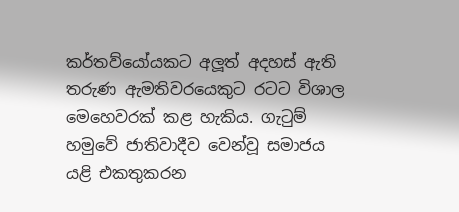කර්තව්යෝයකට අලූත් අදහස් ඇති තරුණ ඇමතිවරයෙකුට රටට විශාල මෙහෙවරක් කළ හැකිය. ගැටුම් හමුවේ ජාතිවාදීව වෙන්වූ සමාජය යළි එකතුකරන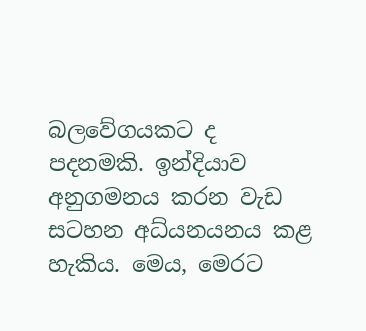බලවේගයකට ද පදනමකි. ඉන්දියාව අනුගමනය කරන වැඩ සටහන අධ්යනයනය කළ හැකිය. මෙය, මෙරට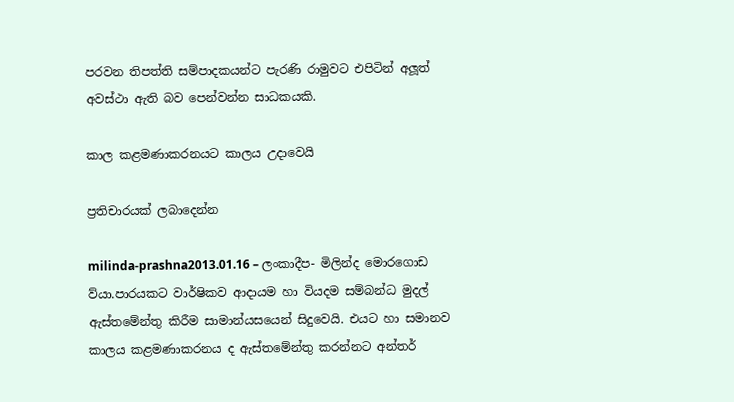පරවන තිපත්ති සම්පාදකයන්ට පැරණි රාමුවට එපිටින් අලූත් අවස්ථා ඇති බව පෙන්වන්න සාධකයකි.

කාල කළමණාකරනයට කාලය උදාවෙයි

ප්‍රතිචාරයක් ලබාදෙන්න

milinda-prashna2013.01.16 – ලංකාදීප- මිලින්ද මොරගොඩ
ව්යා.පාරයකට වාර්ෂිකව ආදායම හා වියදම සම්බන්ධ මුදල් ඇස්තමේන්තු කිරීම සාමාන්යසයෙන් සිදුවෙයි. එයට හා සමානව කාලය කළමණාකරනය ද ඇස්තමේන්තු කරන්නට අන්තර්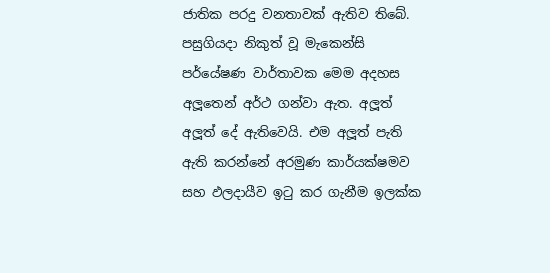ජාතික පරදු වනතාවක් ඇතිව තිබේ. පසුගියදා නිකුත් වූ මැකෙන්සි පර්යේෂණ වාර්තාවක මෙම අදහස අලූතෙන් අර්ථ ගන්වා ඇත. අලූත් අලූත් දේ ඇතිවෙයි. එම අලූත් පැති ඇති කරන්නේ අරමුණ කාර්යක්ෂමව සහ ඵලදායීව ඉටු කර ගැනීම ඉලක්ක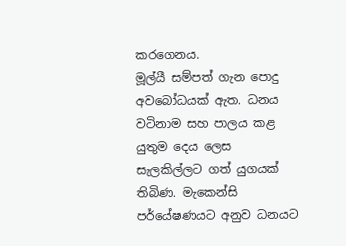කරගෙනය.
මූල්යී සම්පත් ගැන පොදු අවබෝධයක් ඇත. ධනය වටිනාම සහ පාලය කළ යුතුම දෙය ලෙස සැලකිල්ලට ගත් යුගයක් තිබිණ. මැකෙන්සි පර්යේෂණයට අනුව ධනයට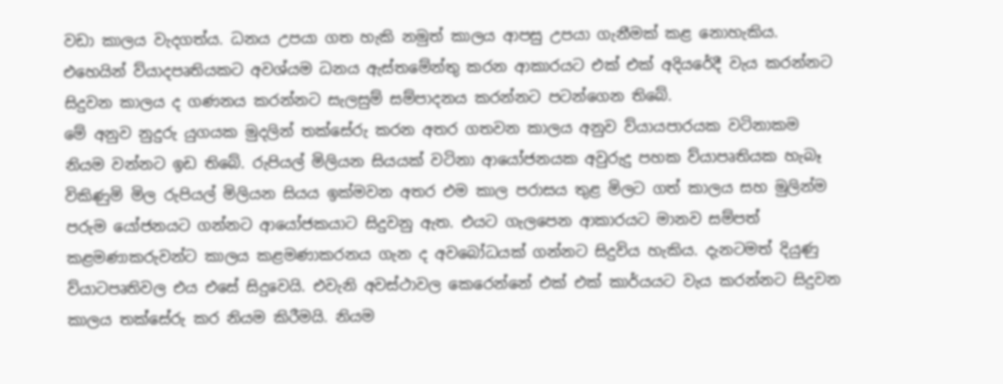වඩා කාලය වැදගත්ය. ධනය උපයා ගත හැකි නමුත් කාලය ආපසු උපයා ගැනීමක් කළ නොහැකිය. එහෙයින් ව්යාදපෘතියකට අවශ්යම ධනය ඇස්තමේන්තු කරන ආකාරයට එක් එක් අදියරේදී වැය කරන්නට සිදුවන කාලය ද ගණනය කරන්නට සැලසුම් සම්පාදනය කරන්නට පටන්ගෙන තිබේ.
මේ අනුව නුදුරු යුගයක මුදලින් තක්සේරු කරන අතර ගතවන කාලය අනුව ව්යායපාරයක වටිනාකම නියම වන්නට ඉඩ තිබේ. රුපියල් මිලියන සියයක් වටිනා ආයෝජනයක අවුරුදු පහක ව්යාපෘතියක හැබෑ විකිණුමි මිල රුපියල් මිලියන සියය ඉක්මවන අතර එම කාල පරාසය තුළ මිලට ගත් කාලය සහ මුලින්ම පරුම යෝජනයට ගන්නට ආයෝජකයාට සිදුවනු ඇත. එයට ගැලපෙන ආකාරයට මානව සම්පත් කළමණාකරුවන්ට කාලය කළමණාකරනය ගැන ද අවබෝධයක් ගන්නට සිදුවිය හැකිය. දැනටමත් දියුණු ව්යාටපෘතිවල එය එසේ සිදුවෙයි. එවැනි අවස්ථාවල කෙරෙන්නේ එක් එක් කාර්යයට වැය කරන්නට සිදුවන කාලය තක්සේරු කර නියම කිරීමයි. නියම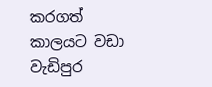කරගත් කාලයට වඩා වැඩිපුර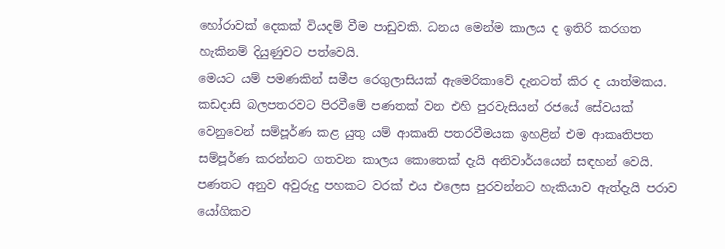හෝරාවක් දෙකක් වියදම් වීම පාඩුවකි. ධනය මෙන්ම කාලය ද ඉතිරි කරගත හැකිනම් දියුණුවට පත්වෙයි.
මෙයට යම් පමණකින් සමීප රෙගුලාසියක් ඇමෙරිකාවේ දැනටත් කිර ද යාත්මකය. කඩදාසි බලපතරවට පිරවීමේ පණතක් වන එහි පුරවැසියන් රජයේ සේවයක් වෙනුවෙන් සම්පූර්ණ කළ යුතු යම් ආකෘති පතරවීමයක ඉහළින් එම ආකෘතිපත සම්පූර්ණ කරන්නට ගතවන කාලය කොතෙක් දැයි අනිවාර්යයෙන් සඳහන් වෙයි. පණතට අනුව අවුරුදු පහකට වරක් එය එලෙස පුරවන්නට හැකියාව ඇත්දැයි පරාව යෝගිකව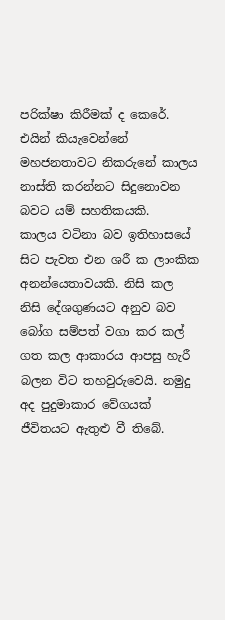පරික්ෂා කිරීමක් ද කෙරේ. එයින් කියැවෙන්නේ මහජනතාවට නිකරුනේ කාලය නාස්ති කරන්නට සිදුනොවන බවට යම් සහතිකයකි.
කාලය වටිනා බව ඉතිහාසයේ සිට පැවත එන ශරී ක ලාංකික අනන්යෙතාවයකි. නිසි කල නිසි දේශගුණයට අනුව බව බෝග සම්පත් වගා කර කල් ගත කල ආකාරය ආපසු හැරී බලන විට තහවුරුවෙයි. නමුදු අද පුදුමාකාර වේගයක් ජීවිතයට ඇතුළු වී තිබේ.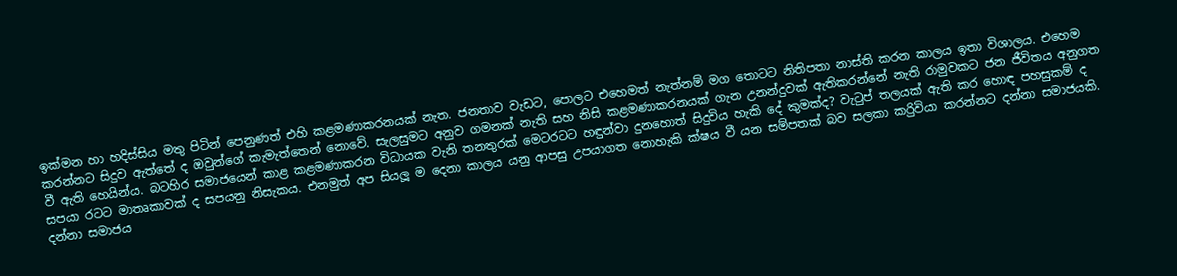ඉක්මන හා හදිස්සිය මතු පිටින් පෙනුණත් එහි කළමණාකරනයක් නැත. ජනතාව වැඩට, පොලට එහෙමත් නැත්නම් මග තොටට නිතිපතා නාස්ති කරන කාලය ඉතා විශාලය. එහෙම කරන්නට සිදුව ඇත්තේ ද ඔවුන්ගේ කැමැත්තෙන් නොවේ. සැලසුමට අනුව ගමනක් නැති සහ නිසි කළමණාකරනයක් ගැන උනන්දුවක් ඇතිකරන්නේ නැති රාමුවකට ජන ජීවිතය අනුගත වී ඇති හෙයින්ය. බටහිර සමාජයෙන් කාළ කළමණාකරන විධායක වැනි තනතුරක් මෙටරටට හඳුන්වා දුනහොත් සිදුවිය හැකි දේ කුමක්ද? වැටුප් තලයක් ඇති කර හොඳ පහසුකම් ද සපයා රටට මාතෘකාවක් ද සපයනු නිසැකය. එනමුත් අප සියලූ ම දෙනා කාලය යනු ආපසු උපයාගත නොහැකි ක්ෂය වී යන සම්පතක් බව සලකා කරිුවියා කරන්නට දන්නා සමාජයකි. දන්නා සමාජය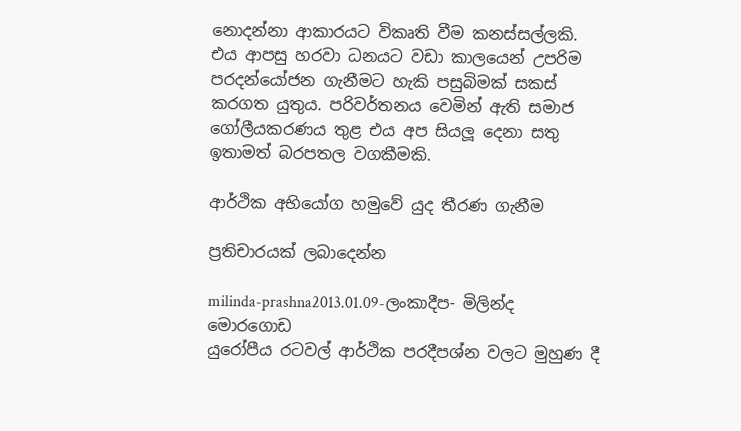නොදන්නා ආකාරයට විකෘති වීම කනස්සල්ලකි. එය ආපසු හරවා ධනයට වඩා කාලයෙන් උපරිම පරදන්යෝජන ගැනීමට හැකි පසුබිමක් සකස් කරගත යුතුය. පරිවර්තනය වෙමින් ඇති සමාජ ගෝලීයකරණය තුළ එය අප සියලූ දෙනා සතු ඉතාමත් බරපතල වගකීමකි.

ආර්ථික අභියෝග හමුවේ යුද තීරණ ගැනීම

ප්‍රතිචාරයක් ලබාදෙන්න

milinda-prashna2013.01.09-ලංකාදීප- මිලින්ද මොරගොඩ
යුරෝපීය රටවල් ආර්ථික පරදීපශ්න වලට මුහුණ දී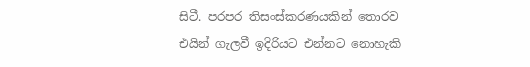සිටී. පරපර තිසංස්කරණයකින් තොරව එයින් ගැලවී ඉදිරියට එන්නට නොහැකි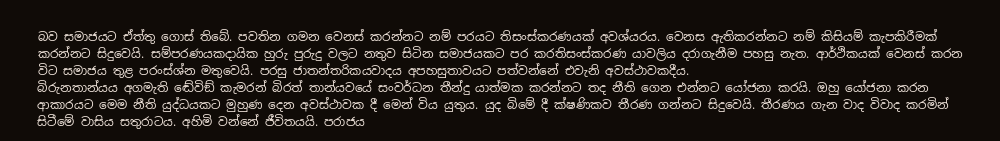බව සමාජයට ඒත්තු ගොස් තිබේ. පවතින ගමන වෙනස් කරන්නට නම් පරයට තිසංස්කරණයක් අවශ්යරය. වෙනස ඇතිකරන්නට නම් කිසියම් කැපකිරීමක් කරන්නට සිදුවෙයි. සම්පරණයකදායික හුරු පුරුදු වලට නතුව සිටින සමාජයකට පර කරතිසංස්කරණ යාවලිය දරාගැනීම පහසු නැත. ආර්ථිකයක් වෙනස් කරන විට සමාජය තුළ පරංස්ශ්න මතුවෙයි. පරසු ජාතන්තරිකයවාදය අපහසුතාවයට පත්වන්නේ එවැනි අවස්ථාවකදීය.
බිරු‍නතාන්යය අගමැති ඬේවිඞ් කැමරන් බිරත් තාන්යවයේ සංවර්ධන තීන්දු යාත්මක කරන්නට තද නීති ගෙන එන්නට යෝජනා කරයි. ඔහු යෝජනා කරන ආකාරයට මෙම නීති යුද්ධයකට මුහුණ දෙන අවස්ථාවක දී මෙන් විය යුතුය. යුද බිමේ දී ක්ෂණිකව තීරණ ගන්නට සිදුවෙයි. තීරණය ගැන වාද විවාද කරමින් සිටීමේ වාසිය සතුරාටය. අහිමි වන්නේ ජීවිතයයි. පරාජය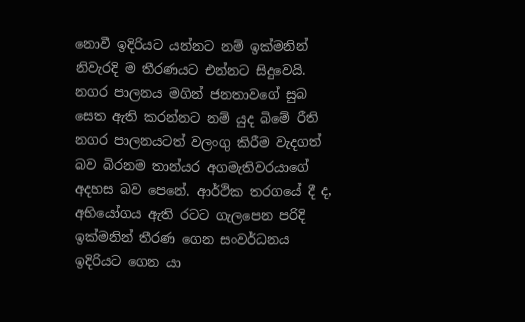නොවී ඉදිරියට යන්නට නම් ඉක්මනින් නිවැරදි ම තීරණයට එන්නට සිදුවෙයි. නගර පාලනය මගින් ජනතාවගේ සුබ සෙත ඇති කරන්නට නම් යුද බිමේ රීති නගර පාලනයටත් වලංගු කිරීම වැදගත් බව බිරනම තාන්යර අගමැතිවරයාගේ අදහස බව පෙනේ. ආර්ථික තරගයේ දී ද, අභියෝගය ඇති රටට ගැලපෙන පරිදි ඉක්මනින් තීරණ ගෙන සංවර්ධනය ඉදිරියට ගෙන යා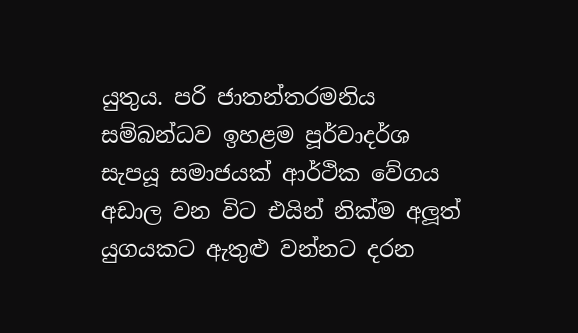යුතුය. පරි ජාතන්තරමනිය සම්බන්ධව ඉහළම පූර්වාදර්ශ සැපයූ සමාජයක් ආර්ථික වේගය අඩාල වන විට එයින් නික්ම අලූත් යුගයකට ඇතුළු වන්නට දරන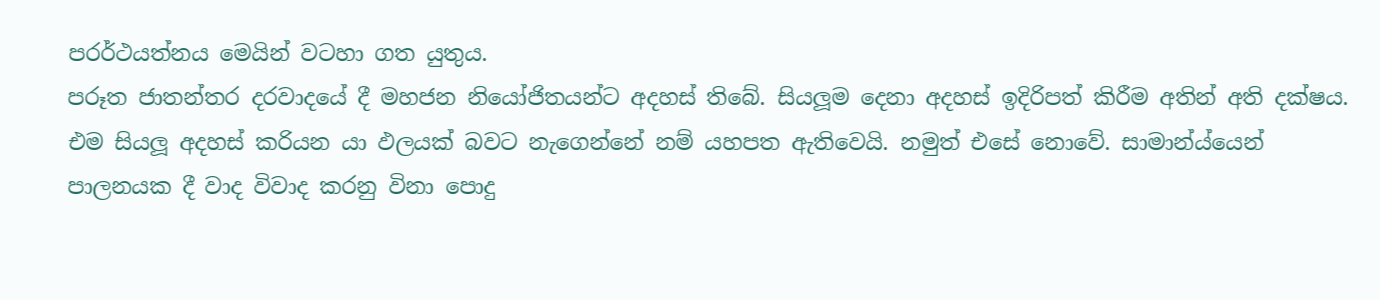පරර්ථයත්නය මෙයින් වටහා ගත යුතුය.
පරූත ජාතන්තර දරවාදයේ දී මහජන නියෝජිතයන්ට අදහස් තිබේ. සියලූම දෙනා අදහස් ඉදිරිපත් කිරීම අතින් අති දක්ෂය. එම සියලූ අදහස් කරියන යා ඵලයක් බවට නැගෙන්නේ නම් යහපත ඇතිවෙයි. නමුත් එසේ නොවේ. සාමාන්ය්යෙන් පාලනයක දී වාද විවාද කරනු විනා පොදු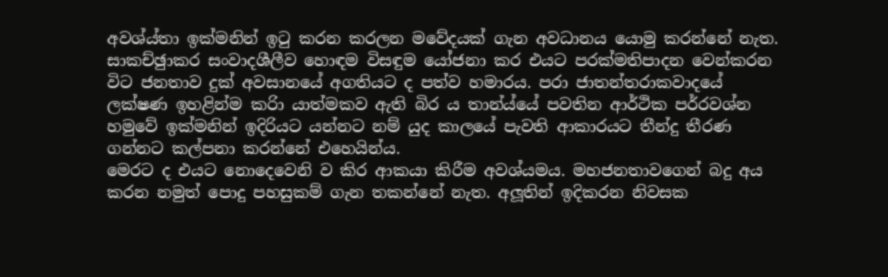අවශ්ය්තා ඉක්මනින් ඉටු කරන කරලන මවේදයක් ගැන අවධානය යොමු කරන්නේ නැත. සාකච්ඡුාකර සංවාදශීලීව හොඳම විසඳුම යෝජනා කර එයට පරක්මතිපාදන වෙන්කරන විට ජනතාව දුක් අවසානයේ අගතියට ද පත්ව හමාරය. පරා ජාතන්තර‍ාකවාදයේ ලක්ෂණ ඉහළින්ම කරිා යාත්මකව ඇති බිර ය තාන්ය්යේ පවතින ආර්ථික පර්රවශ්න හමුවේ ඉක්මනින් ඉදිරියට යන්නට නම් යුද කාලයේ පැවති ආකාරයට තීන්දු තීරණ ගන්නට කල්පනා කරන්නේ එහෙයින්ය.
මෙරට ද එයට නොදෙවෙනි ව කිර ආකයා කිරීම අවශ්යමය. මහජනතාවගෙන් බදු අය කරන නමුත් පොදු පහසුකම් ගැන තකන්නේ නැත. අලූතින් ඉදිකරන නිවසක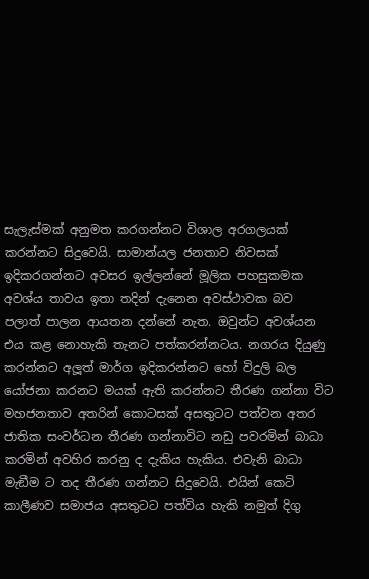සැලැස්මක් අනුමත කරගන්නට විශාල අරගලයක් කරන්නට සිදුවෙයි. සාමාන්යල ජනතාව නිවසක් ඉදිකරගන්නට අවසර ඉල්ලන්නේ මූලික පහසුකමක අවශ්ය තාවය ඉතා තදින් දැනෙන අවස්ථාවක බව පලාත් පාලන ආයතන දන්නේ නැත. ඔවුන්ට අවශ්යන එය කළ නොහැකි තැනට පත්කරන්නටය. නගරය දියුණු කරන්නට අලූත් මාර්ග ඉදිකරන්නට හෝ විදුලි බල යෝජනා කරනට මයක් ඇති කරන්නට තීරණ ගන්නා විට මහජනතාව අතරින් කොටසක් අසතුටට පත්වන අතර ජාතික සංවර්ධන තීරණ ගන්නාවිට නඩු පවරමින් බාධා කරමින් අවහිර කරනු ද දැකිය හැකිය. එවැනි බාධා මැඞීම ට තද තීරණ ගන්නට සිදුවෙයි. එයින් කෙටි කාලීණව සමාජය අසතුටට පත්විය හැකි නමුත් දිගු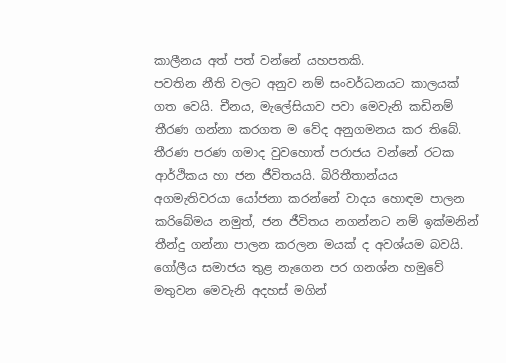කාලීනය අත් පත් වන්නේ යහපතකි.
පවතින නීති වලට අනුව නම් සංවර්ධනයට කාලයක් ගත වෙයි. චීනය, මැලේසියාව පවා මෙවැනි කඩිනම් තීරණ ගන්නා කරගත ම වේද අනුගමනය කර තිබේ. තීරණ පරණ ගමාද වුවහොත් පරාජය වන්නේ රටක ආර්ථිකය හා ජන ජීවිතයයි. බිරිතීතාන්යය අගමැතිවරයා යෝජනා කරන්නේ වාදය හොඳම පාලන කරිබේමය නමුත්, ජන ජීවිතය නගන්නට නම් ඉක්මනින් තීන්දු ගන්නා පාලන කරලන මයක් ද අවශ්යම බවයි. ගෝලීය සමාජය තුළ නැගෙන පර ගනශ්න හමුවේ මතුවන මෙවැනි අදහස් මගින්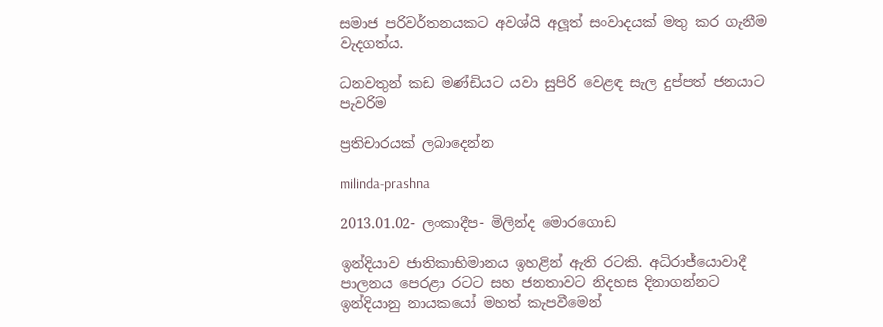සමාජ පරිවර්තනයකට අවශ්යි අලූත් සංවාදයක් මතු කර ගැනීම වැදගත්ය.

ධනවතුන් කඩ මණ්ඩියට යවා සුපිරි වෙළඳ සැල දුප්පත් ජනයාට පැවරිම

ප්‍රතිචාරයක් ලබාදෙන්න

milinda-prashna

2013.01.02- ලංකාදීප- මිලින්ද මොරගොඩ

ඉන්දියාව ජාතිකාභිමානය ඉහළින් ඇති රටකි. අධිරාජ්යොවාදී පාලනය පෙරළා රටට සහ ජනතාවට නිදහස දිනාගන්නට ඉන්දියානු නායකයෝ මහත් කැපවීමෙන්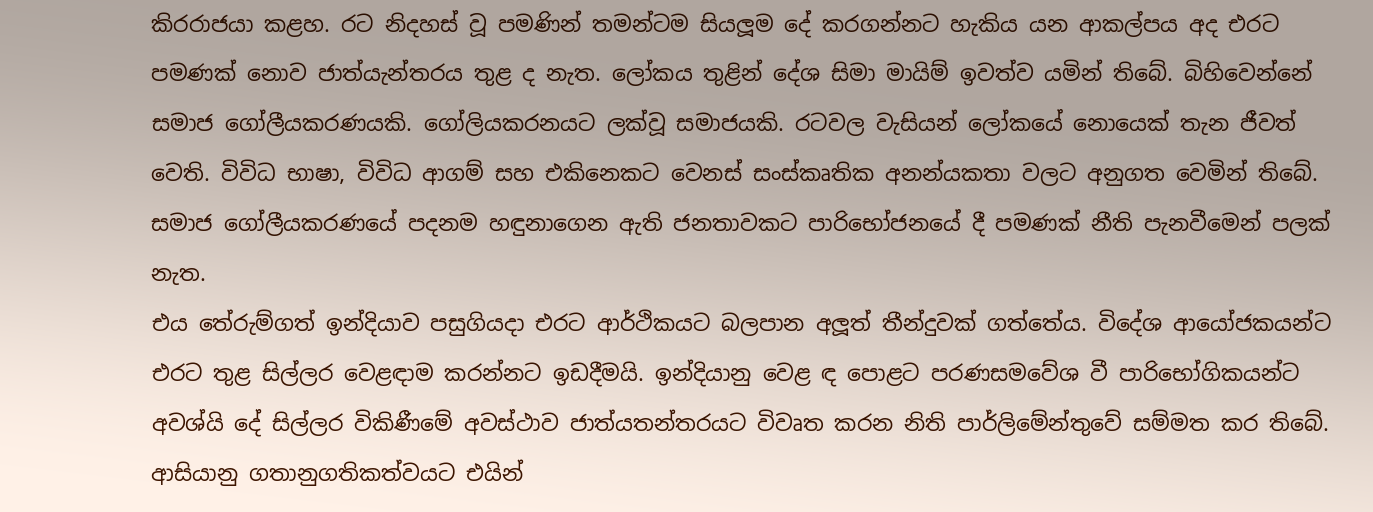කිරරාජයා කළහ. රට නිදහස් වූ පමණින් තමන්ටම සියලූම දේ කරගන්නට හැකිය යන ආකල්පය අද එරට පමණක් නොව ජාත්යැන්තරය තුළ ද නැත. ලෝකය තුළින් දේශ සිමා මායිම් ඉවත්ව යමින් තිබේ. බිහිවෙන්නේ සමාජ ගෝලීයකරණයකි. ගෝලියකරනයට ලක්වූ සමාජයකි. රටවල වැසියන් ලෝකයේ නොයෙක් තැන ජීවත් වෙති. විවිධ භාෂා, විවිධ ආගම් සහ එකිනෙකට වෙනස් සංස්කෘතික අනන්යකතා වලට අනුගත වෙමින් තිබේ. සමාජ ගෝලීයකරණයේ පදනම හඳුනාගෙන ඇති ජනතාවකට පාරිභෝජනයේ දී පමණක් නීති පැනවීමෙන් පලක් නැත.
එය තේරුම්ගත් ඉන්දියාව පසුගියදා එරට ආර්ථිකයට බලපාන අලූත් තීන්දුවක් ගත්තේය. විදේශ ආයෝජකයන්ට එරට තුළ සිල්ලර වෙළඳාම කරන්නට ඉඩදීමයි. ඉන්දියානු වෙළ ඳ පොළට පරණසමවේශ වී පාරිභෝගිකයන්ට අවශ්යි දේ සිල්ලර විකිණීමේ අවස්ථාව ජාත්යතන්තරයට විවෘත කරන නිති පාර්ලිමේන්තුවේ සම්මත කර තිබේ. ආසියානු ගතානුගතිකත්වයට එයින්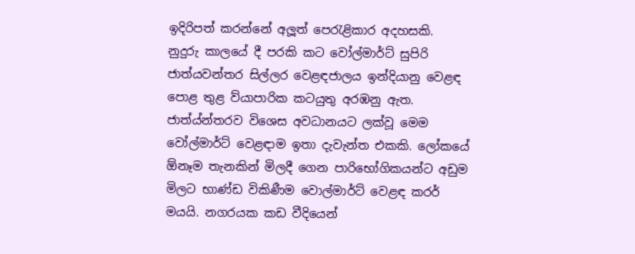ඉදිරිපත් කරන්නේ අලූත් පෙරැළිකාර අදහසකි.
නුදුරු කාලයේ දී පරකි කට වෝල්මාර්ට් සුපිරි ජාත්යවන්තර සිල්ලර වෙළඳජාලය ඉන්දියානු වෙළඳ පොළ තුළ ව්යාපාරික කටයුතු අරඹනු ඇත. ජාත්ය්න්තරව විශෙස අවධානයට ලක්වූ මෙම වෝල්මාර්ට් වෙළඳාම ඉතා දැවැන්ත එකකි. ලෝකයේ ඕනෑම තැනකින් මිලදී ගෙන පාරිභෝගිකයන්ට අඩුම මිලට භාණ්ඩ විකිණීම වොල්මාර්ට් වෙළඳ කරර් මයයි. නගරයක කඩ වීදියෙන්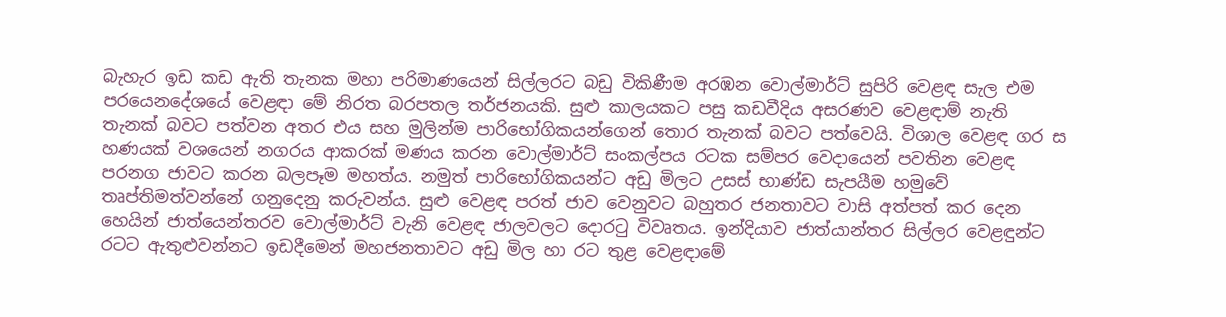බැහැර ඉඩ කඩ ඇති තැනක මහා පරිමාණයෙන් සිල්ලරට බඩු විකිණීම අරඹන වොල්මාර්ට් සුපිරි වෙළඳ සැල එම පරයෙනදේශයේ වෙළඳා මේ නිරත බරපතල තර්ජනයකි. සුළු කාලයකට පසු කඩවීදිය අසරණව වෙළඳාම් නැති තැනක් බවට පත්වන අතර එය සහ මුලින්ම පාරිභෝගිකයන්ගෙන් තොර තැනක් බවට පත්වෙයි. විශාල වෙළඳ ගර ස හණයක් වශයෙන් නගරය ආකරක් මණය කරන වොල්මාර්ට් සංකල්පය රටක සම්පර වෙදායෙන් පවතින වෙළඳ පරනග ජාවට කරන බලපෑම මහත්ය. නමුත් පාරිභෝගිකයන්ට අඩු මිලට උසස් භාණ්ඩ සැපයීම හමුවේ තෘප්තිමත්වන්නේ ගනුදෙනු කරුවන්ය. සුළු වෙළඳ පරත් ජාව වෙනුවට බහුතර ජනතාවට වාසි අත්පත් කර දෙන හෙයින් ජාත්යෙන්තරව වොල්මාර්ට් වැනි වෙළඳ ජාලවලට දොරටු විවෘතය. ඉන්දියාව ජාත්යාන්තර සිල්ලර වෙළඳුන්ට රටට ඇතුළුවන්නට ඉඩදීමෙන් මහජනතාවට අඩු මිල හා රට තුළ වෙළඳාමේ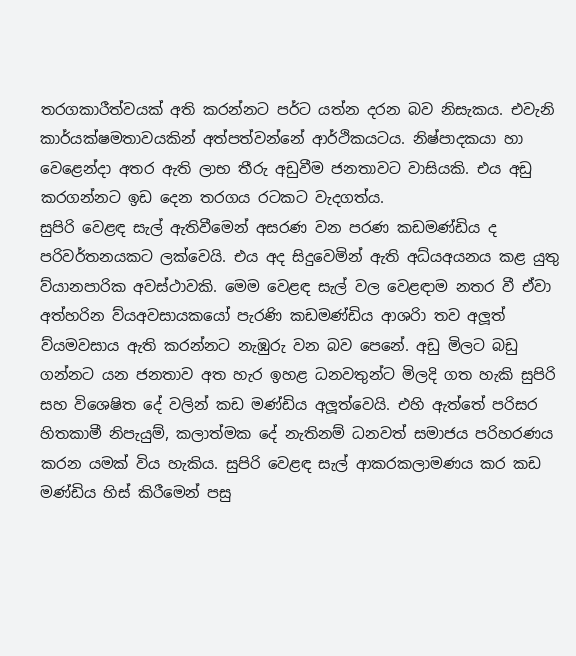තරගකාරීත්වයක් අති කරන්නට පර්ට යත්න දරන බව නිසැකය. එවැනි කාර්යක්ෂමතාවයකින් අත්පත්වන්නේ ආර්ථිකයටය. නිෂ්පාදකයා හා වෙළෙන්දා අතර ඇති ලාභ තීරු අඩුවීම ජනතාවට වාසියකි. එය අඩු කරගන්නට ඉඩ දෙන තරගය රටකට වැදගත්ය.
සුපිරි වෙළඳ සැල් ඇතිවීමෙන් අසරණ වන පරණ කඩමණ්ඩිය ද පරිවර්තනයකට ලක්වෙයි. එය අද සිදුවෙමින් ඇති අධ්යඅයනය කළ යුතු ව්යානපාරික අවස්ථාවකි. මෙම වෙළඳ සැල් වල වෙළඳාම නතර වී ඒවා අත්හරින ව්යඅවසායකයෝ පැරණි කඩමණ්ඩිය ආශරිා තව අලූත් ව්යමවසාය ඇති කරන්නට නැඹුරු වන බව පෙනේ. අඩු මිලට බඩු ගන්නට යන ජනතාව අත හැර ඉහළ ධනවතුන්ට මිලදි ගත හැකි සුපිරි සහ විශෙෂිත දේ වලින් කඩ මණ්ඩිය අලූත්වෙයි. එහි ඇත්තේ පරිසර හිතකාමී නිපැයුම්, කලාත්මක දේ නැතිනම් ධනවත් සමාජය පරිහරණය කරන යමක් විය හැකිය. සුපිරි වෙළඳ සැල් ආකරකලාමණය කර කඩ මණ්ඩිය හිස් කිරීමෙන් පසු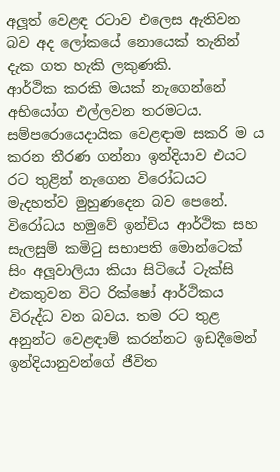අලූත් වෙළඳ රටාව එලෙස ඇතිවන බව අද ලෝකයේ නොයෙක් තැනින් දැක ගත හැකි ලකුණකි.
ආර්ථික කරකි මයක් නැගෙන්නේ අභියෝග එල්ලවන තරමටය. සම්පරොයෙදායික වෙළඳාම සකරි ම ය කරන තීරණ ගන්නා ඉන්දියාව එයට රට තුළින් නැගෙන විරෝධයට මැදහත්ව මුහුණදෙන බව පෙනේ. විරෝධය හමුවේ ඉන්චිය ආර්ථික සහ සැලසුම් කමිටු සභාපති මොන්ටෙක් සිං අලූවාලියා කියා සිටියේ ටැක්සි එකතුවන විට රික්ෂෝ ආර්ථිකය විරුද්ධ වන බවය. තම රට තුළ අනුන්ට වෙළඳාම් කරන්නට ඉඩදීමෙන් ඉන්දියානුවන්ගේ ජීවිත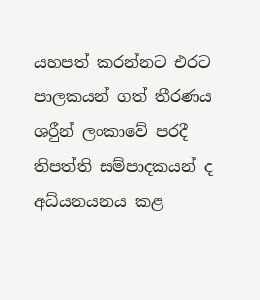යහපත් කරන්නට එරට පාලකයන් ගත් තීරණය ශරීුන් ලංකාවේ පරදී තිපත්ති සම්පාදකයන් ද අධ්යනයනය කළ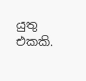යුතු එකකි.